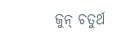ଜୁନ୍‌ ଚତୁର୍ଥ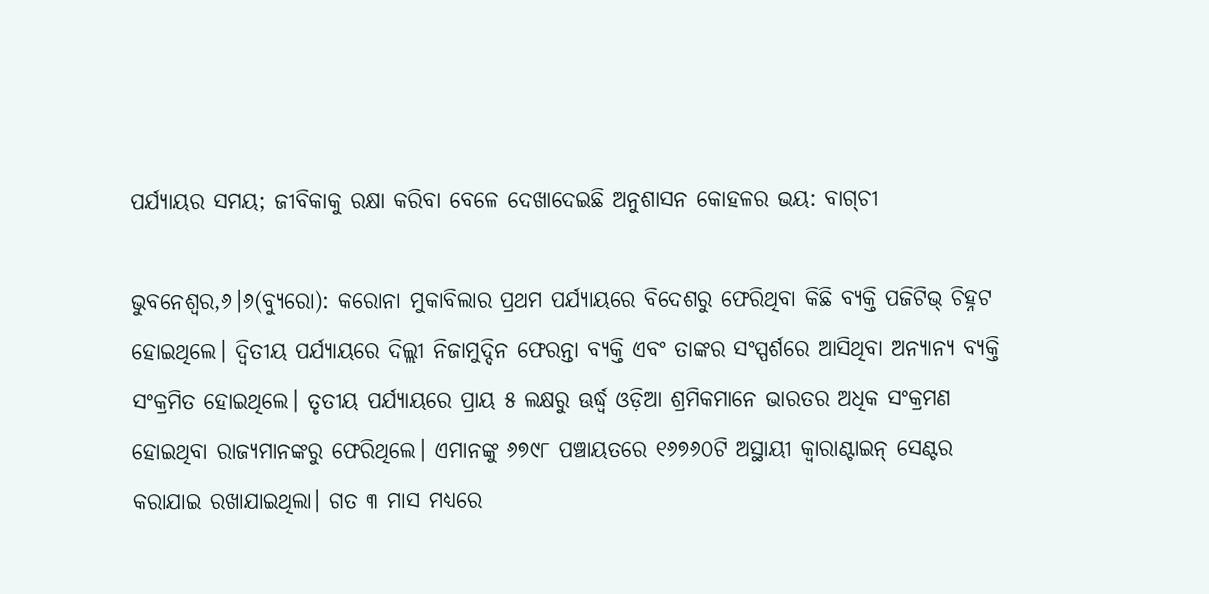ପର୍ଯ୍ୟାୟର ସମୟ; ଜୀବିକାକୁ ରକ୍ଷା କରିବା ବେଳେ ଦେଖାଦେଇଛି ଅନୁଶାସନ କୋହଳର ଭୟ: ବାଗ୍‌ଚୀ

ଭୁବନେଶ୍ୱର,୬।୬(ବ୍ୟୁରୋ): କରୋନା ମୁକାବିଲାର ପ୍ରଥମ ପର୍ଯ୍ୟାୟରେ ବିଦେଶରୁ ଫେରିଥିବା କିଛି ବ୍ୟକ୍ତି ପଜିଟିଭ୍‌ ଚିହ୍ନଟ ହୋଇଥିଲେ। ଦ୍ୱିତୀୟ ପର୍ଯ୍ୟାୟରେ ଦିଲ୍ଲୀ ନିଜାମୁଦ୍ଦିନ ଫେରନ୍ତା ବ୍ୟକ୍ତି ଏବଂ ତାଙ୍କର ସଂସ୍ପର୍ଶରେ ଆସିଥିବା ଅନ୍ୟାନ୍ୟ ବ୍ୟକ୍ତି ସଂକ୍ରମିତ ହୋଇଥିଲେ। ତୃତୀୟ ପର୍ଯ୍ୟାୟରେ ପ୍ରାୟ ୫ ଲକ୍ଷରୁ ଊର୍ଦ୍ଧ୍ୱ ଓଡ଼ିଆ ଶ୍ରମିକମାନେ ଭାରତର ଅଧିକ ସଂକ୍ରମଣ ହୋଇଥିବା ରାଜ୍ୟମାନଙ୍କରୁ ଫେରିଥିଲେ। ଏମାନଙ୍କୁ ୬୭୯୮ ପଞ୍ଚାୟତରେ ୧୬୭୬୦ଟି ଅସ୍ଥାୟୀ କ୍ୱାରାଣ୍ଟାଇନ୍‌ ସେଣ୍ଟର କରାଯାଇ ରଖାଯାଇଥିଲା। ଗତ ୩ ମାସ ମଧ୍ୟରେ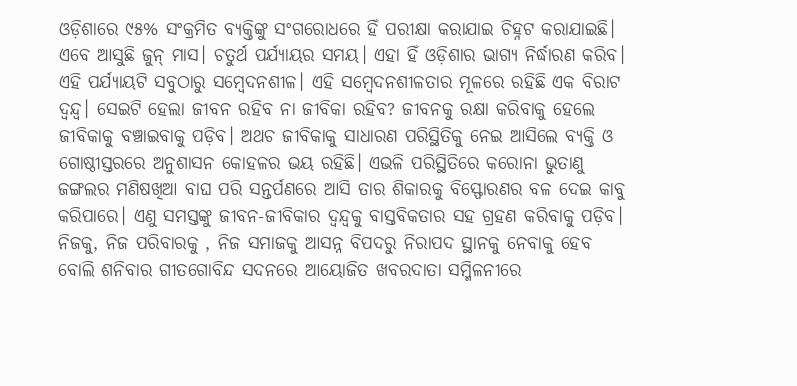ଓଡ଼ିଶାରେ ୯୫% ସଂକ୍ରମିତ ବ୍ୟକ୍ତିଙ୍କୁ ସଂଗରୋଧରେ ହିଁ ପରୀକ୍ଷା କରାଯାଇ ଚିହ୍ନଟ କରାଯାଇଛି। ଏବେ ଆସୁଛି ଜୁନ୍‌ ମାସ। ଚତୁର୍ଥ ପର୍ଯ୍ୟାୟର ସମୟ। ଏହା ହିଁ ଓଡ଼ିଶାର ଭାଗ୍ୟ ନିର୍ଦ୍ଧାରଣ କରିବ। ଏହି ପର୍ଯ୍ୟାୟଟି ସବୁଠାରୁ ସମ୍ବେଦନଶୀଳ। ଏହି ସମ୍ବେଦନଶୀଳତାର ମୂଳରେ ରହିଛି ଏକ ବିରାଟ ଦ୍ୱନ୍ଦ୍ୱ। ସେଇଟି ହେଲା ଜୀବନ ରହିବ ନା ଜୀବିକା ରହିବ? ଜୀବନକୁ ରକ୍ଷା କରିବାକୁ ହେଲେ ଜୀବିକାକୁ ବଞ୍ଚାଇବାକୁ ପଡ଼ିବ। ଅଥଚ ଜୀବିକାକୁ ସାଧାରଣ ପରିସ୍ଥିତିକୁ ନେଇ ଆସିଲେ ବ୍ୟକ୍ତି ଓ ଗୋଷ୍ଠୀସ୍ତରରେ ଅନୁଶାସନ କୋହଳର ଭୟ ରହିଛି। ଏଭଳି ପରିସ୍ଥିତିରେ କରୋନା ଭୁତାଣୁ ଜଙ୍ଗଲର ମଣିଷଖିଆ ବାଘ ପରି ସନ୍ତର୍ପଣରେ ଆସି ତାର ଶିକାରକୁ ବିସ୍ଫୋରଣର ବଳ ଦେଇ କାବୁ କରିପାରେ। ଏଣୁ ସମସ୍ତଙ୍କୁ ଜୀବନ-ଜୀବିକାର ଦ୍ୱନ୍ଦ୍ୱକୁ ବାସ୍ତବିକତାର ସହ ଗ୍ରହଣ କରିବାକୁ ପଡ଼ିବ। ନିଜକୁ, ନିଜ ପରିବାରକୁ , ନିଜ ସମାଜକୁ ଆସନ୍ନ ବିପଦରୁ ନିରାପଦ ସ୍ଥାନକୁ ନେବାକୁ ହେବ ବୋଲି ଶନିବାର ଗୀତଗୋବିନ୍ଦ ସଦନରେ ଆୟୋଜିତ ଖବରଦାତା ସମ୍ମିଳନୀରେ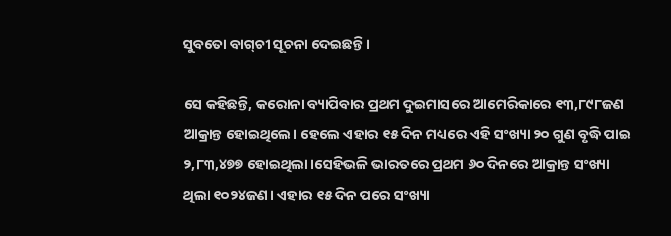ସୁବତୋ ବାଗ୍‌ଚୀ ସୂଚନା ଦେଇଛନ୍ତି।

ସେ କହିଛନ୍ତି, କରୋନା ବ୍ୟାପିବାର ପ୍ରଥମ ଦୁଇମାସରେ ଆମେରିକାରେ ୧୩,୮୯୮ଜଣ ଆକ୍ରାନ୍ତ ହୋଇଥିଲେ। ହେଲେ ଏହାର ୧୫ ଦିନ ମଧ୍ୟରେ ଏହି ସଂଖ୍ୟା ୨୦ ଗୁଣ ବୃଦ୍ଧି ପାଇ ୨,୮୩,୪୭୭ ହୋଇଥିଲା।ସେହିଭଳି ଭାରତରେ ପ୍ରଥମ ୬୦ ଦିନରେ ଆକ୍ରାନ୍ତ ସଂଖ୍ୟା ଥିଲା ୧୦୨୪ଜଣ। ଏହାର ୧୫ ଦିନ ପରେ ସଂଖ୍ୟା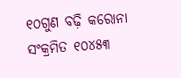୧୦ଗୁଣ ବଢ଼ି କରୋନା ସଂକ୍ରମିତ ୧୦୪୫୩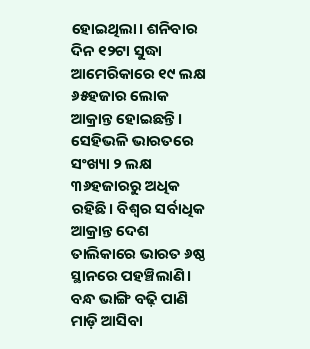ହୋଇଥିଲା। ଶନିବାର ଦିନ ୧୨ଟା ସୁଦ୍ଧା ଆମେରିକାରେ ୧୯ ଲକ୍ଷ ୬୫ହଜାର ଲୋକ ଆକ୍ରାନ୍ତ ହୋଇଛନ୍ତି। ସେହିଭଳି ଭାରତରେ ସଂଖ୍ୟା ୨ ଲକ୍ଷ ୩୬ହଜାରରୁ ଅଧିକ ରହିଛି। ବିଶ୍ୱର ସର୍ବାଧିକ ଆକ୍ରାନ୍ତ ଦେଶ ତାଲିକାରେ ଭାରତ ୬ଷ୍ଠ ସ୍ଥାନରେ ପହଞ୍ଚିଲାଣି। ବନ୍ଧ ଭାଙ୍ଗି ବଢ଼ି ପାଣି ମାଡ଼ି ଆସିବା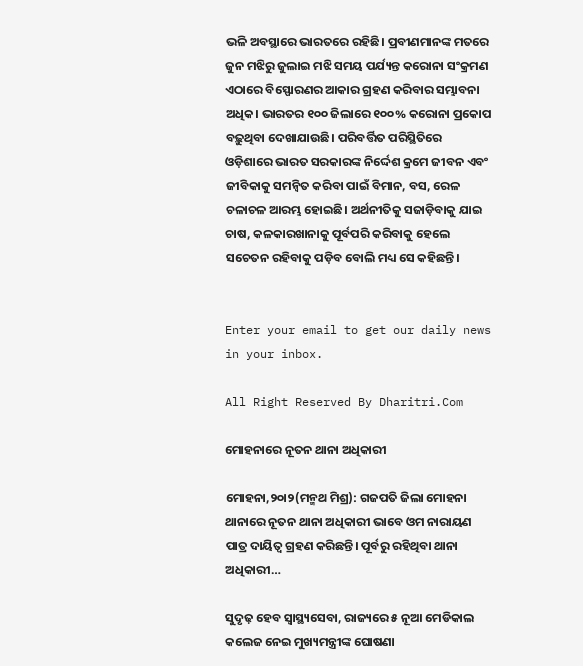ଭଳି ଅବସ୍ଥାରେ ଭାରତରେ ରହିଛି। ପ୍ରବୀଣମାନଙ୍କ ମତରେ ଜୁନ ମଝିରୁ ଜୁଲାଇ ମଝି ସମୟ ପର୍ଯ୍ୟନ୍ତ କରୋନା ସଂକ୍ରମଣ ଏଠାରେ ବିସ୍ଫୋରଣର ଆକାର ଗ୍ରହଣ କରିବାର ସମ୍ଭାବନା ଅଧିକ। ଭାରତର ୧୦୦ ଜିଲାରେ ୧୦୦% କରୋନା ପ୍ରକୋପ ବଢ଼ୁଥିବା ଦେଖାଯାଉଛି। ପରିବର୍ତ୍ତିତ ପରିସ୍ଥିତିରେ ଓଡ଼ିଶାରେ ଭାରତ ସରକାରଙ୍କ ନିର୍ଦ୍ଦେଶ କ୍ରମେ ଜୀବନ ଏବଂ ଜୀବିକାକୁ ସମନ୍ବିତ କରିବା ପାଇଁ ବିମାନ, ବସ, ରେଳ ଚଳାଚଳ ଆରମ୍ଭ ହୋଇଛି। ଅର୍ଥନୀତିକୁ ସଜାଡ଼ିବାକୁ ଯାଇ ଚାଷ, କଳକାରଖାନାକୁ ପୂର୍ବପରି କରିବାକୁ ହେଲେ ସଚେତନ ରହିବାକୁ ପଡ଼ିବ ବୋଲି ମଧ୍ୟ ସେ କହିଛନ୍ତି।


Enter your email to get our daily news in your inbox.

All Right Reserved By Dharitri.Com

ମୋହନାରେ ନୂତନ ଥାନା ଅଧିକାରୀ

ମୋହନା,୨୦ା୨(ମନ୍ମଥ ମିଶ୍ର): ଗଜପତି ଜିଲା ମୋହନା ଥାନାରେ ନୂତନ ଥାନା ଅଧିକାରୀ ଭାବେ ଓମ ନାରାୟଣ ପାତ୍ର ଦାୟିତ୍ୱ ଗ୍ରହଣ କରିଛନ୍ତି। ପୂର୍ବରୁ ରହିଥିବା ଥାନା ଅଧିକାରୀ…

ସୁଦୃଢ଼ ହେବ ସ୍ବାସ୍ଥ୍ୟସେବା, ରାଜ୍ୟରେ ୫ ନୂଆ ମେଡିକାଲ କଲେଜ ନେଇ ମୁଖ୍ୟମନ୍ତ୍ରୀଙ୍କ ଘୋଷଣା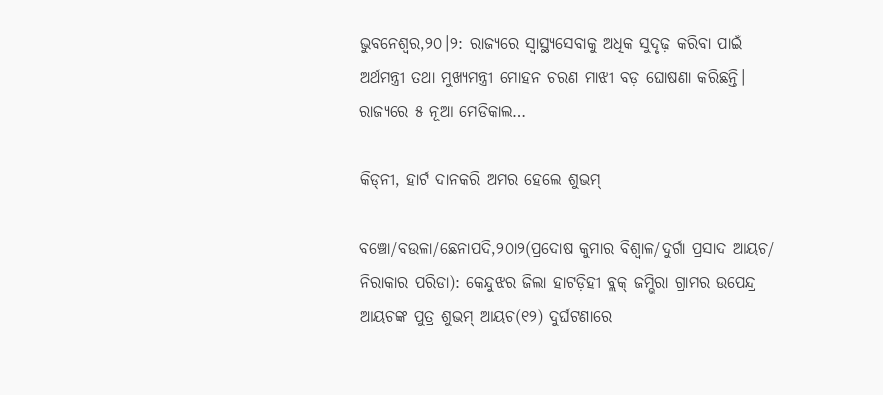ଭୁବନେଶ୍ୱର,୨୦।୨: ରାଜ୍ୟରେ ସ୍ବାସ୍ଥ୍ୟସେବାକୁ ଅଧିକ ସୁଦୃଢ଼ କରିବା ପାଇଁ ଅର୍ଥମନ୍ତ୍ରୀ ତଥା ମୁଖ୍ୟମନ୍ତ୍ରୀ ମୋହନ ଚରଣ ମାଝୀ ବଡ଼ ଘୋଷଣା କରିଛନ୍ତି। ରାଜ୍ୟରେ ୫ ନୂଆ ମେଡିକାଲ…

କିଡ୍‌ନୀ, ହାର୍ଟ ଦାନକରି ଅମର ହେଲେ ଶୁଭମ୍‌

ବଞ୍ଚୋ/ବଉଳା/ଛେନାପଦି,୨୦ା୨(ପ୍ରଦୋଷ କୁମାର ବିଶ୍ୱାଳ/ଦୁର୍ଗା ପ୍ରସାଦ ଆୟଚ/ ନିରାକାର ପରିଡା): କେନ୍ଦୁଝର ଜିଲା ହାଟଡ଼ିହୀ ବ୍ଲକ୍‌ ଜମ୍ଭିରା ଗ୍ରାମର ଉପେନ୍ଦ୍ର ଆୟଚଙ୍କ ପୁତ୍ର ଶୁଭମ୍‌ ଆୟଚ(୧୨) ଦୁର୍ଘଟଣାରେ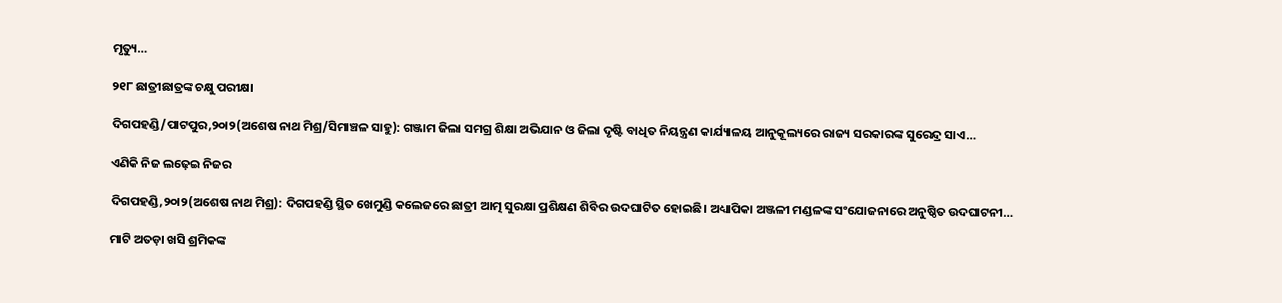ମୃତ୍ୟୁ…

୨୧୮ ଛାତ୍ରୀଛାତ୍ରଙ୍କ ଚକ୍ଷୁ ପରୀକ୍ଷା

ଦିଗପହଣ୍ଡି/ପାଟପୁର,୨୦ା୨(ଅଶେଷ ନାଥ ମିଶ୍ର/ସିମାଞ୍ଚଳ ସାହୁ): ଗଞ୍ଜାମ ଜିଲା ସମଗ୍ର ଶିକ୍ଷା ଅଭିଯାନ ଓ ଜିଲା ଦୃଷ୍ଟି ବାଧିତ ନିୟନ୍ତ୍ରଣ କାର୍ଯ୍ୟାଳୟ ଆନୁକୂଲ୍ୟରେ ରାଜ୍ୟ ସରକାରଙ୍କ ସୁରେନ୍ଦ୍ର ସାଏ…

ଏଣିକି ନିଜ ଲଢ଼େଇ ନିଜର

ଦିଗପହଣ୍ଡି,୨୦ା୨(ଅଶେଷ ନାଥ ମିଶ୍ର): ଦିଗପହଣ୍ଡି ସ୍ଥିତ ଖେମୁଣ୍ଡି କଲେଜରେ ଛାତ୍ରୀ ଆତ୍ମ ସୁରକ୍ଷା ପ୍ରଶିକ୍ଷଣ ଶିବିର ଉଦଘାଟିତ ହୋଇଛି। ଅଧ୍ୟାପିକା ଅଞ୍ଜଳୀ ମଣ୍ଡଳଙ୍କ ସଂଯୋଜନାରେ ଅନୁଷ୍ଠିତ ଉଦଘାଟନୀ…

ମାଟି ଅତଡ଼ା ଖସି ଶ୍ରମିକଙ୍କ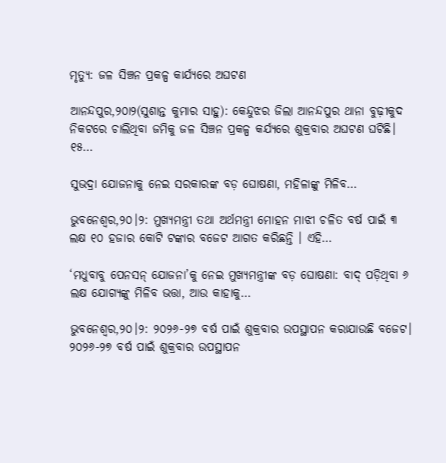ମୃତ୍ୟୁ: ଜଳ ସିଞ୍ଚନ ପ୍ରକଳ୍ପ କାର୍ଯ୍ୟରେ ଅଘଟଣ

ଆନନ୍ଦପୁର,୨୦ା୨(ସୁଶାନ୍ତ କୁମାର ସାହୁ): କେନ୍ଦୁଝର ଜିଲା ଆନନ୍ଦପୁର ଥାନା ବୁଢ଼ୀକୁଦ ନିକଟରେ ଚାଲିଥିବା ଜମିକୁ ଜଳ ସିଞ୍ଚନ ପ୍ରକଳ୍ପ କର୍ଯ୍ୟରେ ଶୁକ୍ରବାର ଅଘଟଣ ଘଟିଛି। ୧୫…

ସୁଭଦ୍ରା ଯୋଜନାକୁ ନେଇ ସରକାରଙ୍କ ବଡ଼ ଘୋଷଣା, ମହିଳାଙ୍କୁ ମିଳିବ…

ଭୁବନେଶ୍ୱର,୨୦।୨: ମୁଖ୍ୟମନ୍ତ୍ରୀ ତଥା ଅର୍ଥମନ୍ତ୍ରୀ ମୋହନ ମାଝୀ ଚଳିତ ବର୍ଷ ପାଇଁ ୩ ଲକ୍ଷ ୧୦ ହଜାର କୋଟି ଟଙ୍କାର ବଜେଟ ଆଗତ କରିଛନ୍ତି । ଏହି…

‘ମଧୁବାବୁ ପେନସନ୍‌ ଯୋଜନା’କୁ ନେଇ ମୁଖ୍ୟମନ୍ତ୍ରୀଙ୍କ ବଡ଼ ଘୋଷଣା: ବାଦ୍‌ ପଡ଼ିଥିବା ୬ ଲକ୍ଷ ଯୋଗ୍ୟଙ୍କୁ ମିଳିବ ଭତ୍ତା, ଆଉ କାହାକୁ…

ଭୁବନେଶ୍ୱର,୨୦।୨: ୨୦୨୬-୨୭ ବର୍ଷ ପାଇଁ ଶୁକ୍ରବାର ଉପସ୍ଥାପନ କରାଯାଉଛି ବଜେଟ। ୨୦୨୬-୨୭ ବର୍ଷ ପାଇଁ ଶୁକ୍ରବାର ଉପସ୍ଥାପନ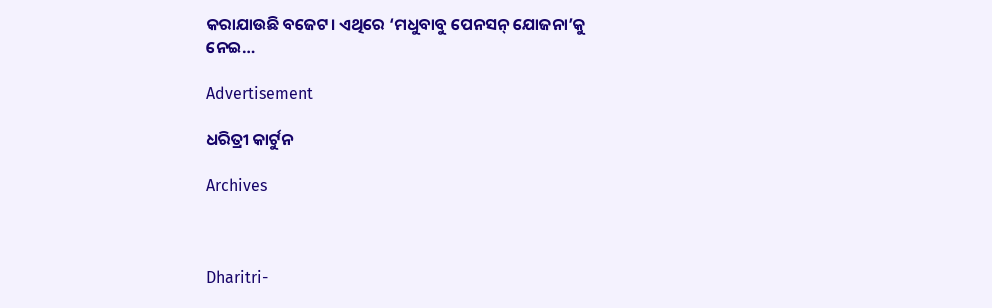କରାଯାଉଛି ବଜେଟ। ଏଥିରେ ‘ମଧୁବାବୁ ପେନସନ୍‌ ଯୋଜନା’କୁ ନେଇ…

Advertisement

ଧରିତ୍ରୀ କାର୍ଟୁନ

Archives



Dharitri-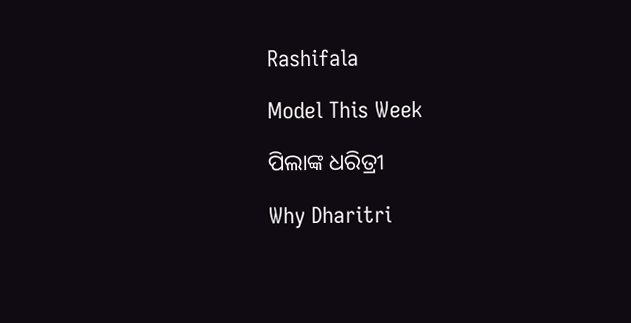Rashifala

Model This Week

ପିଲାଙ୍କ ଧରିତ୍ରୀ

Why Dharitri